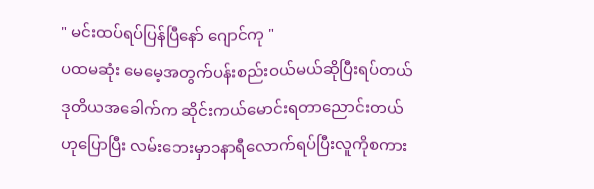" မင်းထပ်ရပ်ပြန်ပြီနော် ဂျောင်ကု "
ပထမဆုံး မေမေ့အတွက်ပန်းစည်းဝယ်မယ်ဆိုပြီးရပ်တယ် ဒုတိယအခေါက်က ဆိုင်းကယ်မောင်းရတာညောင်းတယ်ဟုပြောပြီး လမ်းဘေးမှာ၁နာရီလောက်ရပ်ပြီးလူကိုစကား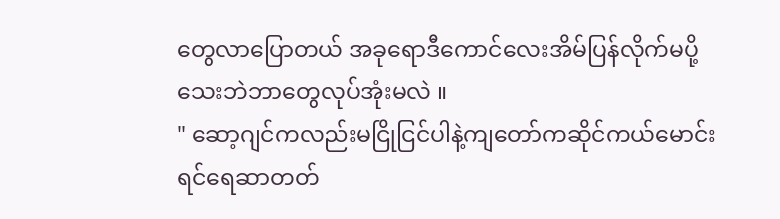တွေလာပြောတယ် အခုရောဒီကောင်လေးအိမ်ပြန်လိုက်မပို့သေးဘဲဘာတွေလုပ်အုံးမလဲ ။
" ဆော့ဂျင်ကလည်းမငြိုငြင်ပါနဲ့ကျတော်ကဆိုင်ကယ်မောင်းရင်ရေဆာတတ်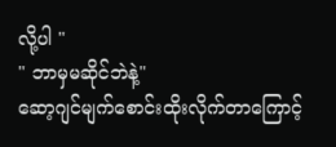လို့ပါ "
" ဘာမှမဆိုင်ဘဲနဲ့"
ဆော့ဂျင်မျက်စောင်းထိုးလိုက်တာကြောင့်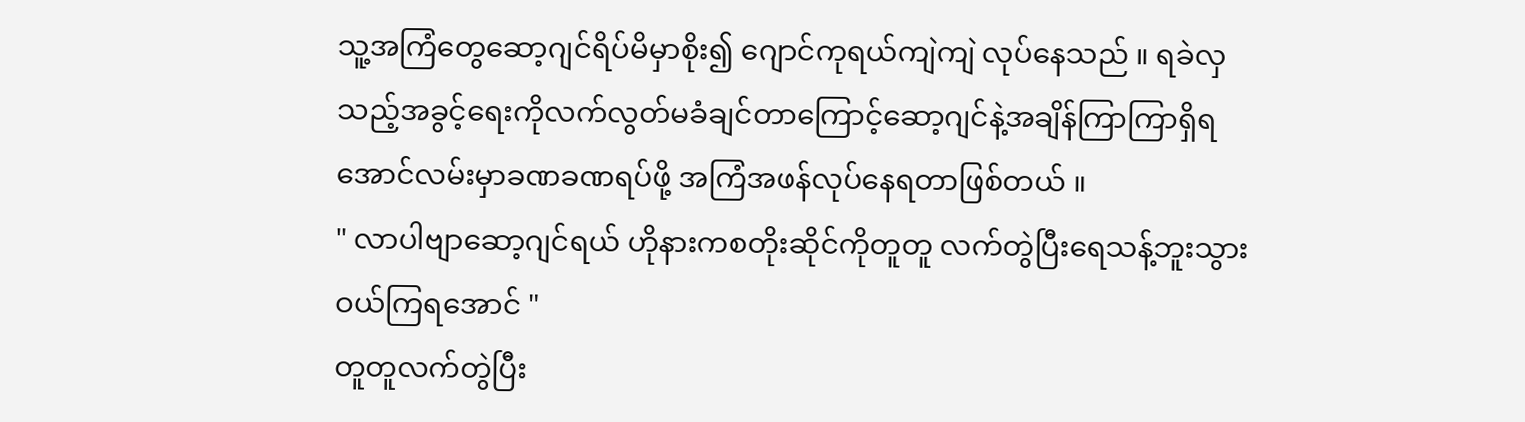သူ့အကြံတွေဆော့ဂျင်ရိပ်မိမှာစိုး၍ ဂျောင်ကုရယ်ကျဲကျဲ လုပ်နေသည် ။ ရခဲလှသည့်အခွင့်ရေးကိုလက်လွတ်မခံချင်တာကြောင့်ဆော့ဂျင်နဲ့အချိန်ကြာကြာရှိရအောင်လမ်းမှာခဏခဏရပ်ဖို့ အကြံအဖန်လုပ်နေရတာဖြစ်တယ် ။
" လာပါဗျာဆော့ဂျင်ရယ် ဟိုနားကစတိုးဆိုင်ကိုတူတူ လက်တွဲပြီးရေသန့်ဘူးသွားဝယ်ကြရအောင် "
တူတူလက်တွဲပြီး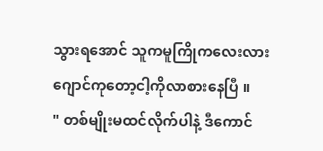သွားရအောင် သူကမူကြိုကလေးလား ဂျောင်ကုတော့ငါ့ကိုလာစားနေပြီ ။
" တစ်မျိုးမထင်လိုက်ပါနဲ့ ဒီကောင်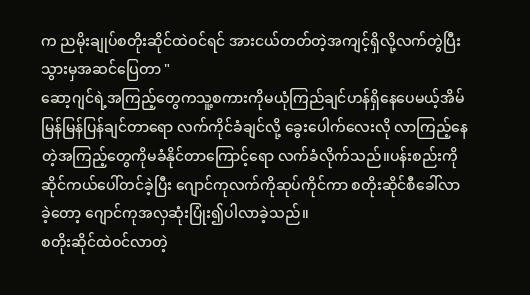က ညမိုးချုပ်စတိုးဆိုင်ထဲဝင်ရင် အားငယ်တတ်တဲ့အကျင့်ရှိလို့လက်တွဲပြီးသွားမှအဆင်ပြေတာ "
ဆော့ဂျင်ရဲ့အကြည့်တွေကသူ့စကားကိုမယုံကြည်ချင်ဟန်ရှိနေပေမယ့်အိမ်မြန်မြန်ပြန်ချင်တာရော လက်ကိုင်ခံချင်လို့ ခွေးပေါက်လေးလို လာကြည့်နေတဲ့အကြည့်တွေကိုမခံနိုင်တာကြောင့်ရော လက်ခံလိုက်သည်။ပန်းစည်းကိုဆိုင်ကယ်ပေါ်တင်ခဲ့ပြီး ဂျောင်ကုလက်ကိုဆုပ်ကိုင်ကာ စတိုးဆိုင်စီခေါ်လာခဲ့တော့ ဂျောင်ကုအလှဆုံးပြုံး၍ပါလာခဲ့သည်။
စတိုးဆိုင်ထဲဝင်လာတဲ့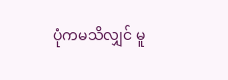ပုံကမသိလျှင် မူ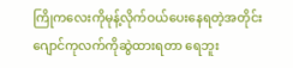ကြိုကလေးကိုမုန့်လိုက်ဝယ်ပေးနေရတဲ့အတိုင်း ဂျောင်ကုလက်ကိုဆွဲထားရတာ ရေဘူး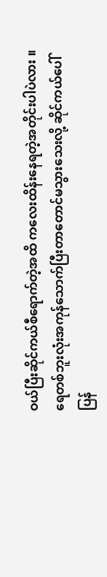ဝယ်ပြီးဆိုင်ကယ်စီရောက်တဲ့အထိ ကလေးထိန်းနေရတဲ့အတိုင်းပါပဲလား ။ ရေတစ်ဘူးလုံးအကုန်သောက်ပြီးတာတောင်မသွားသေးလို့ ဆိုင်ကယ်ပေါ်ပြန်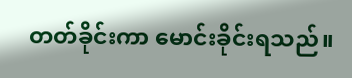တတ်ခိုင်းကာ မောင်းခိုင်းရသည်။